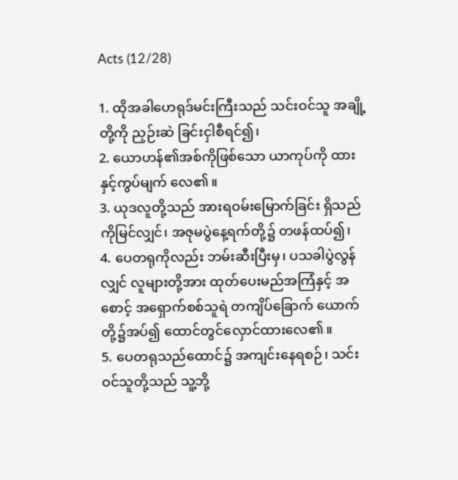Acts (12/28)

1. ထိုအခါဟေရုဒ်မင်းကြီးသည် သင်းဝင်သူ အချို့ တို့ကို ညှဉ်းဆဲ ခြင်းငှါစီရင်၍၊
2. ယောဟန်၏အစ်ကိုဖြစ်သော ယာကုပ်ကို ထား နှင့်ကွပ်မျက် လေ၏။
3. ယုဒလူတို့သည် အားရဝမ်းမြောက်ခြင်း ရှိသည် ကိုမြင်လျှင်၊ အဇုမပွဲနေ့ရက်တို့၌ တဖန်ထပ်၍၊
4. ပေတရုကိုလည်း ဘမ်းဆီးပြီးမှ၊ ပသခါပွဲလွန်လျှင် လူများတို့အား ထုတ်ပေးမည်အကြံနှင့် အစောင့် အရှောက်စစ်သူရဲ တကျိပ်ခြောက် ယောက်တို့၌အပ်၍ ထောင်တွင်လှောင်ထားလေ၏။
5. ပေတရုသည်ထောင်၌ အကျင်းနေရစဉ်၊ သင်း ဝင်သူတို့သည် သူ့ဘို့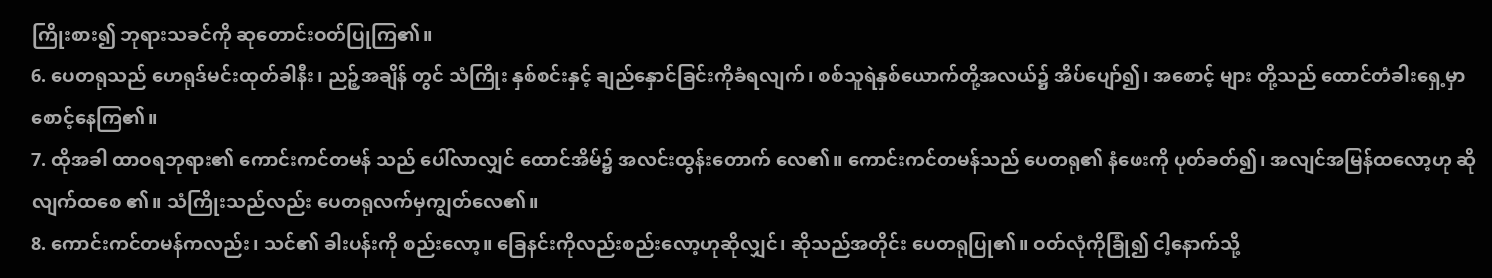ကြိုးစား၍ ဘုရားသခင်ကို ဆုတောင်းဝတ်ပြုကြ၏။
6. ပေတရုသည် ဟေရုဒ်မင်းထုတ်ခါနီး၊ ညဉ့်အချိန် တွင် သံကြိုး နှစ်စင်းနှင့် ချည်နှောင်ခြင်းကိုခံရလျက်၊ စစ်သူရဲနှစ်ယောက်တို့အလယ်၌ အိပ်ပျော်၍၊ အစောင့် များ တို့သည် ထောင်တံခါးရှေ့မှာ စောင့်နေကြ၏။
7. ထိုအခါ ထာဝရဘုရား၏ ကောင်းကင်တမန် သည် ပေါ်လာလျှင် ထောင်အိမ်၌ အလင်းထွန်းတောက် လေ၏။ ကောင်းကင်တမန်သည် ပေတရု၏ နံဖေးကို ပုတ်ခတ်၍၊ အလျင်အမြန်ထလော့ဟု ဆိုလျက်ထစေ ၏။ သံကြိုးသည်လည်း ပေတရုလက်မှကျွတ်လေ၏။
8. ကောင်းကင်တမန်ကလည်း၊ သင်၏ ခါးပန်းကို စည်းလော့။ ခြေနင်းကိုလည်းစည်းလော့ဟုဆိုလျှင်၊ ဆိုသည်အတိုင်း ပေတရုပြု၏။ ဝတ်လုံကိုခြုံ၍ ငါ့နောက်သို့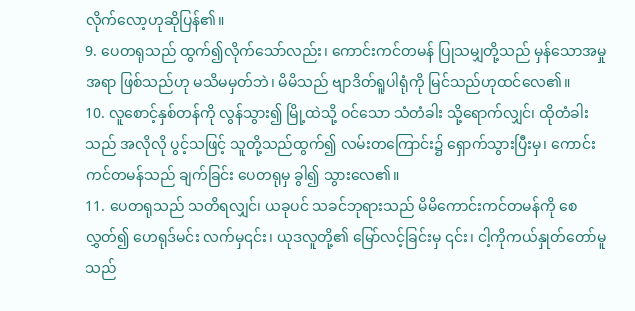လိုက်လော့ဟုဆိုပြန်၏။
9. ပေတရုသည် ထွက်၍လိုက်သော်လည်း၊ ကောင်းကင်တမန် ပြုသမျှတို့သည် မှန်သောအမှုအရာ ဖြစ်သည်ဟု မသိမမှတ်ဘဲ၊ မိမိသည် ဗျာဒိတ်ရူပါရုံကို မြင်သည်ဟုထင်လေ၏။
10. လူစောင့်နှစ်တန်ကို လွန်သွား၍ မြို့ထဲသို့ ဝင်သော သံတံခါး သို့ရောက်လျှင်၊ ထိုတံခါးသည် အလိုလို ပွင့်သဖြင့် သူတို့သည်ထွက်၍ လမ်းတကြောင်း၌ ရှောက်သွားပြီးမှ၊ ကောင်းကင်တမန်သည် ချက်ခြင်း ပေတရုမှ ခွါ၍ သွားလေ၏။
11. ပေတရုသည် သတိရလျှင်၊ ယခုပင် သခင်ဘုရားသည် မိမိကောင်းကင်တမန်ကို စေလွှတ်၍ ဟေရုဒ်မင်း လက်မှ၎င်း၊ ယုဒလူတို့၏ မြော်လင့်ခြင်းမှ ၎င်း၊ ငါ့ကိုကယ်နှုတ်တော်မူသည်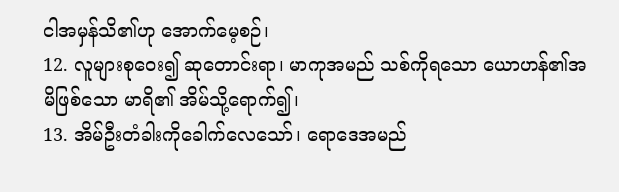ငါအမှန်သိ၏ဟု အောက်မေ့စဉ်၊
12. လူများစုဝေး၍ ဆုတောင်းရာ၊ မာကုအမည် သစ်ကိုရသော ယောဟန်၏အမိဖြစ်သော မာရိ၏ အိမ်သို့ရောက်၍၊
13. အိမ်ဦးတံခါးကိုခေါက်လေသော်၊ ရောဒေအမည်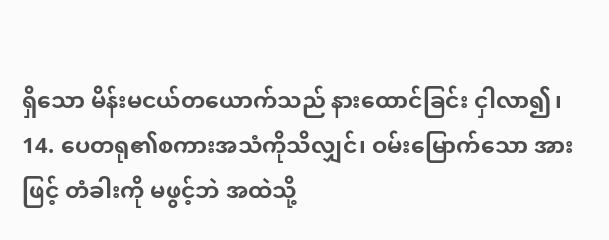ရှိသော မိန်းမငယ်တယောက်သည် နားထောင်ခြင်း ငှါလာ၍၊
14. ပေတရု၏စကားအသံကိုသိလျှင်၊ ဝမ်းမြောက်သော အားဖြင့် တံခါးကို မဖွင့်ဘဲ အထဲသို့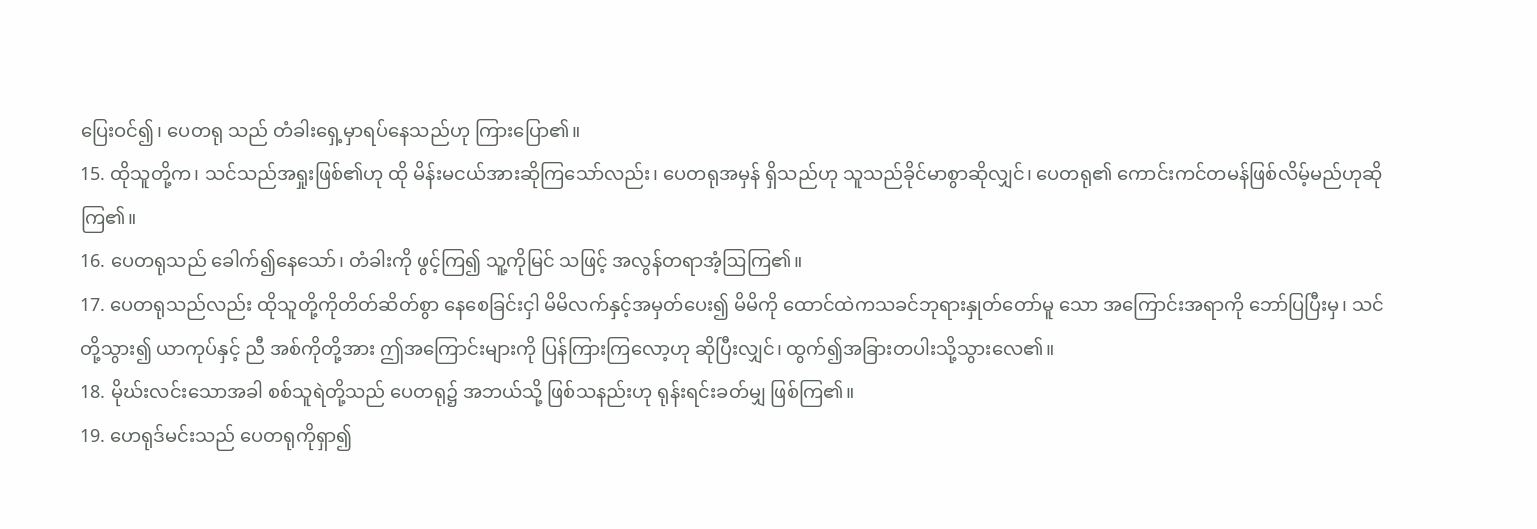ပြေးဝင်၍၊ ပေတရု သည် တံခါးရှေ့မှာရပ်နေသည်ဟု ကြားပြော၏။
15. ထိုသူတို့က၊ သင်သည်အရှုးဖြစ်၏ဟု ထို မိန်းမငယ်အားဆိုကြသော်လည်း၊ ပေတရုအမှန် ရှိသည်ဟု သူသည်ခိုင်မာစွာဆိုလျှင်၊ ပေတရု၏ ကောင်းကင်တမန်ဖြစ်လိမ့်မည်ဟုဆိုကြ၏။
16. ပေတရုသည် ခေါက်၍နေသော်၊ တံခါးကို ဖွင့်ကြ၍ သူ့ကိုမြင် သဖြင့် အလွန်တရာအံ့ဩကြ၏။
17. ပေတရုသည်လည်း ထိုသူတို့ကိုတိတ်ဆိတ်စွာ နေစေခြင်းငှါ မိမိလက်နှင့်အမှတ်ပေး၍ မိမိကို ထောင်ထဲကသခင်ဘုရားနှုတ်တော်မူ သော အကြောင်းအရာကို ဘော်ပြပြီးမှ၊ သင်တို့သွား၍ ယာကုပ်နှင့် ညီ အစ်ကိုတို့အား ဤအကြောင်းများကို ပြန်ကြားကြလော့ဟု ဆိုပြီးလျှင်၊ ထွက်၍အခြားတပါးသို့သွားလေ၏။
18. မိုဃ်းလင်းသောအခါ စစ်သူရဲတို့သည် ပေတရု၌ အဘယ်သို့ ဖြစ်သနည်းဟု ရုန်းရင်းခတ်မျှ ဖြစ်ကြ၏။
19. ဟေရုဒ်မင်းသည် ပေတရုကိုရှာ၍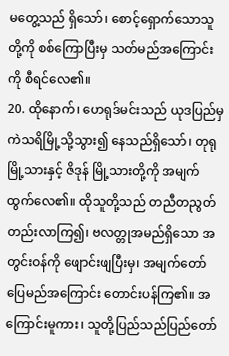မတွေ့သည် ရှိသော်၊ စောင့်ရှောက်သောသူတို့ကို စစ်ကြောပြီးမှ သတ်မည်အကြောင်းကို စီရင်လေ၏။
20. ထိုနောက်၊ ဟေရုဒ်မင်းသည် ယုဒပြည်မှ ကဲသရိမြို့သို့သွား၍ နေသည်ရှိသော်၊ တုရုမြို့သားနှင့် ဇိဒုန် မြို့သားတို့ကို အမျက်ထွက်လေ၏။ ထိုသူတို့သည် တညီတညွတ်တည်းလာကြ၍၊ ဗလတ္တုအမည်ရှိသော အတွင်းဝန်ကို ဖျောင်းဖျပြီးမှ၊ အမျက်တော်ပြေမည်အကြောင်း တောင်းပန်ကြ၏။ အကြောင်းမူကား၊ သူတို့ပြည်သည်ပြည်တော်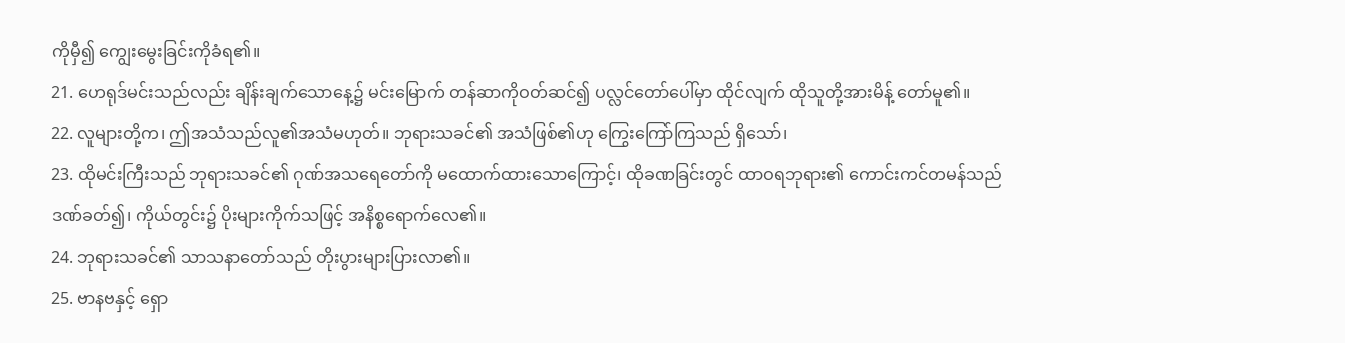ကိုမှီ၍ ကျွေးမွေးခြင်းကိုခံရ၏။
21. ဟေရုဒ်မင်းသည်လည်း ချိန်းချက်သောနေ့၌ မင်းမြောက် တန်ဆာကိုဝတ်ဆင်၍ ပလ္လင်တော်ပေါ်မှာ ထိုင်လျက် ထိုသူတို့အားမိန့် တော်မူ၏။
22. လူများတို့က၊ ဤအသံသည်လူ၏အသံမဟုတ်။ ဘုရားသခင်၏ အသံဖြစ်၏ဟု ကြွေးကြော်ကြသည် ရှိသော်၊
23. ထိုမင်းကြီးသည် ဘုရားသခင်၏ ဂုဏ်အသရေတော်ကို မထောက်ထားသောကြောင့်၊ ထိုခဏခြင်းတွင် ထာဝရဘုရား၏ ကောင်းကင်တမန်သည် ဒဏ်ခတ်၍၊ ကိုယ်တွင်း၌ ပိုးများကိုက်သဖြင့် အနိစ္စရောက်လေ၏။
24. ဘုရားသခင်၏ သာသနာတော်သည် တိုးပွားများပြားလာ၏။
25. ဗာနဗနှင့် ရှော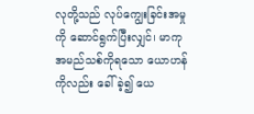လုတို့သည် လုပ်ကျွေးခြင်းအမှုကို ဆောင်ရွက်ပြီးလျှင်၊ မာကုအမည်သစ်ကိုရသော ယောဟန်ကိုလည်း ခေါ်ခဲ့၍ ယေ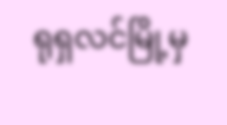ရုရှလင်မြို့မှ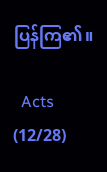ပြန်ကြ၏။

  Acts (12/28)